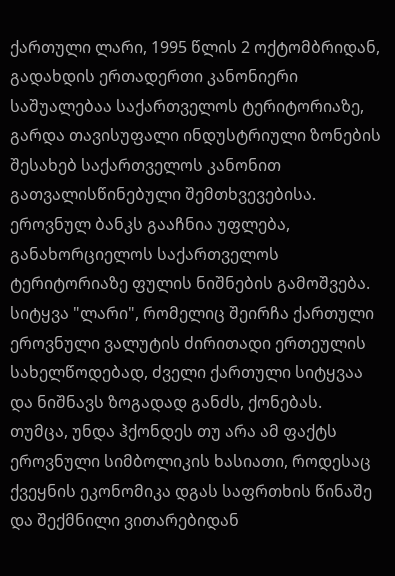ქართული ლარი, 1995 წლის 2 ოქტომბრიდან, გადახდის ერთადერთი კანონიერი საშუალებაა საქართველოს ტერიტორიაზე, გარდა თავისუფალი ინდუსტრიული ზონების შესახებ საქართველოს კანონით გათვალისწინებული შემთხვევებისა. ეროვნულ ბანკს გააჩნია უფლება, განახორციელოს საქართველოს ტერიტორიაზე ფულის ნიშნების გამოშვება.
სიტყვა "ლარი", რომელიც შეირჩა ქართული ეროვნული ვალუტის ძირითადი ერთეულის სახელწოდებად, ძველი ქართული სიტყვაა და ნიშნავს ზოგადად განძს, ქონებას. თუმცა, უნდა ჰქონდეს თუ არა ამ ფაქტს ეროვნული სიმბოლიკის ხასიათი, როდესაც ქვეყნის ეკონომიკა დგას საფრთხის წინაშე და შექმნილი ვითარებიდან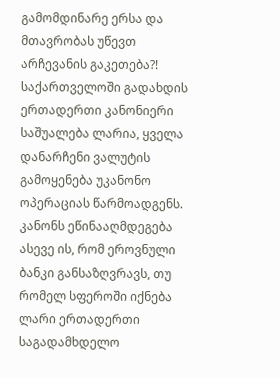გამომდინარე ერსა და მთავრობას უწევთ არჩევანის გაკეთება?!
საქართველოში გადახდის ერთადერთი კანონიერი საშუალება ლარია, ყველა დანარჩენი ვალუტის გამოყენება უკანონო ოპერაციას წარმოადგენს. კანონს ეწინააღმდეგება ასევე ის, რომ ეროვნული ბანკი განსაზღვრავს, თუ რომელ სფეროში იქნება ლარი ერთადერთი საგადამხდელო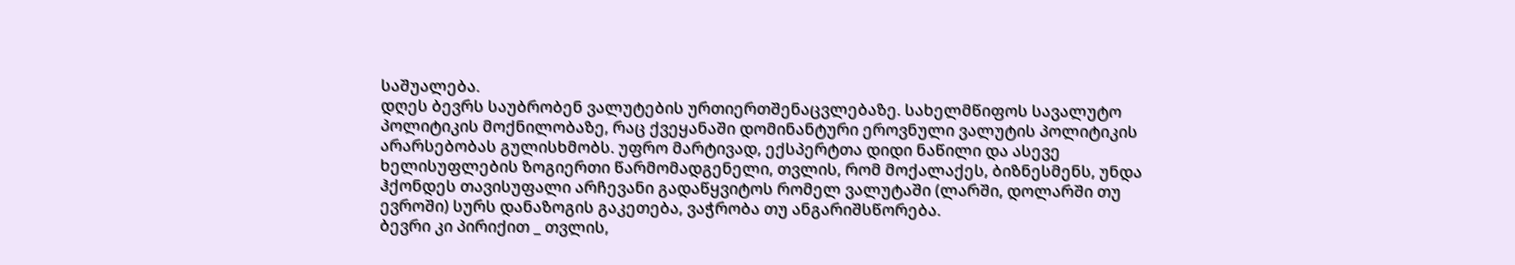საშუალება.
დღეს ბევრს საუბრობენ ვალუტების ურთიერთშენაცვლებაზე. სახელმწიფოს სავალუტო პოლიტიკის მოქნილობაზე, რაც ქვეყანაში დომინანტური ეროვნული ვალუტის პოლიტიკის არარსებობას გულისხმობს. უფრო მარტივად, ექსპერტთა დიდი ნაწილი და ასევე ხელისუფლების ზოგიერთი წარმომადგენელი, თვლის, რომ მოქალაქეს, ბიზნესმენს, უნდა ჰქონდეს თავისუფალი არჩევანი გადაწყვიტოს რომელ ვალუტაში (ლარში, დოლარში თუ ევროში) სურს დანაზოგის გაკეთება, ვაჭრობა თუ ანგარიშსწორება.
ბევრი კი პირიქით _ თვლის,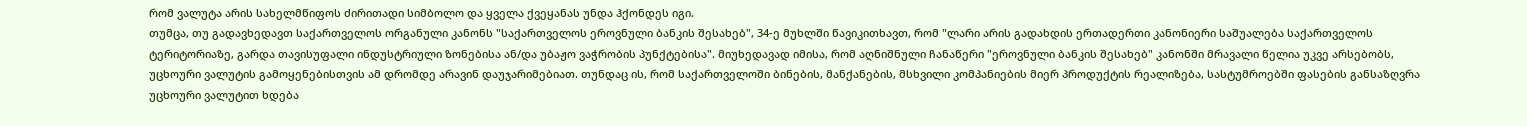რომ ვალუტა არის სახელმწიფოს ძირითადი სიმბოლო და ყველა ქვეყანას უნდა ჰქონდეს იგი.
თუმცა, თუ გადავხედავთ საქართველოს ორგანული კანონს "საქართველოს ეროვნული ბანკის შესახებ", 34-ე მუხლში წავიკითხავთ, რომ "ლარი არის გადახდის ერთადერთი კანონიერი საშუალება საქართველოს ტერიტორიაზე, გარდა თავისუფალი ინდუსტრიული ზონებისა ან/და უბაჟო ვაჭრობის პუნქტებისა". მიუხედავად იმისა, რომ აღნიშნული ჩანაწერი "ეროვნული ბანკის შესახებ" კანონში მრავალი წელია უკვე არსებობს, უცხოური ვალუტის გამოყენებისთვის ამ დრომდე არავინ დაუჯარიმებიათ. თუნდაც ის, რომ საქართველოში ბინების, მანქანების, მსხვილი კომპანიების მიერ პროდუქტის რეალიზება, სასტუმროებში ფასების განსაზღვრა უცხოური ვალუტით ხდება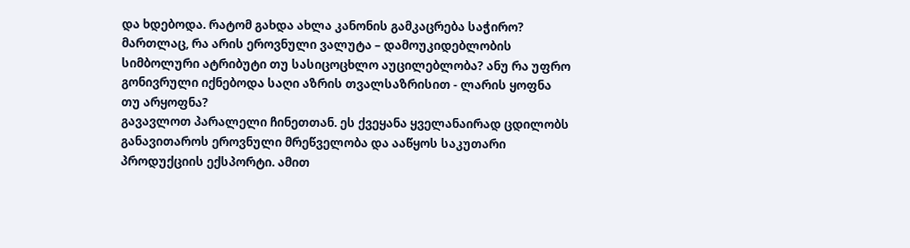და ხდებოდა. რატომ გახდა ახლა კანონის გამკაცრება საჭირო?
მართლაც, რა არის ეროვნული ვალუტა – დამოუკიდებლობის სიმბოლური ატრიბუტი თუ სასიცოცხლო აუცილებლობა? ანუ რა უფრო გონივრული იქნებოდა საღი აზრის თვალსაზრისით - ლარის ყოფნა თუ არყოფნა?
გავავლოთ პარალელი ჩინეთთან. ეს ქვეყანა ყველანაირად ცდილობს განავითაროს ეროვნული მრეწველობა და ააწყოს საკუთარი პროდუქციის ექსპორტი. ამით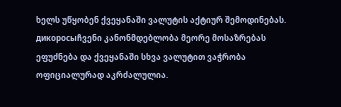ხელს უწყობენ ქვეყანაში ვალუტის აქტიურ შემოდინებას.
дикоросыჩვენი კანონმდებლობა მეორე მოსაზრებას ეფუძნება და ქვეყანაში სხვა ვალუტით ვაჭრობა ოფიციალურად აკრძალულია.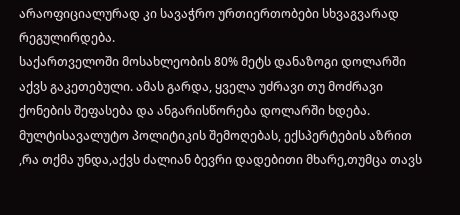არაოფიციალურად კი სავაჭრო ურთიერთობები სხვაგვარად რეგულირდება.
საქართველოში მოსახლეობის 80% მეტს დანაზოგი დოლარში აქვს გაკეთებული. ამას გარდა, ყველა უძრავი თუ მოძრავი ქონების შეფასება და ანგარისწორება დოლარში ხდება.
მულტისავალუტო პოლიტიკის შემოღებას, ექსპერტების აზრით ,რა თქმა უნდა,აქვს ძალიან ბევრი დადებითი მხარე,თუმცა თავს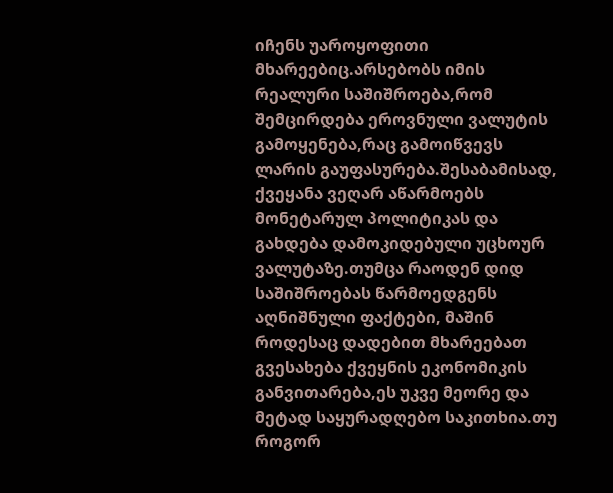იჩენს უაროყოფითი მხარეებიც.არსებობს იმის რეალური საშიშროება,რომ შემცირდება ეროვნული ვალუტის გამოყენება,რაც გამოიწვევს ლარის გაუფასურება.შესაბამისად, ქვეყანა ვეღარ აწარმოებს მონეტარულ პოლიტიკას და გახდება დამოკიდებული უცხოურ ვალუტაზე.თუმცა რაოდენ დიდ საშიშროებას წარმოედგენს აღნიშნული ფაქტები, მაშინ როდესაც დადებით მხარეებათ გვესახება ქვეყნის ეკონომიკის განვითარება,ეს უკვე მეორე და მეტად საყურადღებო საკითხია.თუ როგორ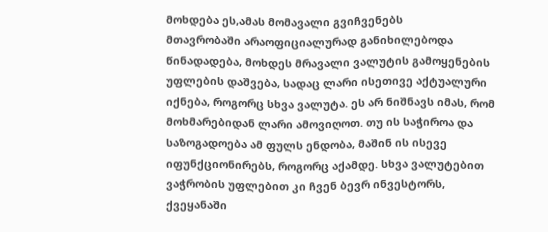მოხდება ეს,ამას მომავალი გვიჩვენებს
მთავრობაში არაოფიციალურად განიხილებოდა წინადადება, მოხდეს მრავალი ვალუტის გამოყენების უფლების დაშვება, სადაც ლარი ისეთივე აქტუალური იქნება, როგორც სხვა ვალუტა. ეს არ ნიშნავს იმას, რომ მოხმარებიდან ლარი ამოვიღოთ. თუ ის საჭიროა და საზოგადოება ამ ფულს ენდობა, მაშინ ის ისევე იფუნქციონირებს, როგორც აქამდე. სხვა ვალუტებით ვაჭრობის უფლებით კი ჩვენ ბევრ ინვესტორს, ქვეყანაში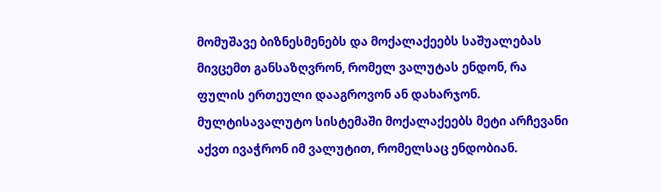მომუშავე ბიზნესმენებს და მოქალაქეებს საშუალებას მივცემთ განსაზღვრონ, რომელ ვალუტას ენდონ, რა ფულის ერთეული დააგროვონ ან დახარჯონ.
მულტისავალუტო სისტემაში მოქალაქეებს მეტი არჩევანი აქვთ ივაჭრონ იმ ვალუტით, რომელსაც ენდობიან.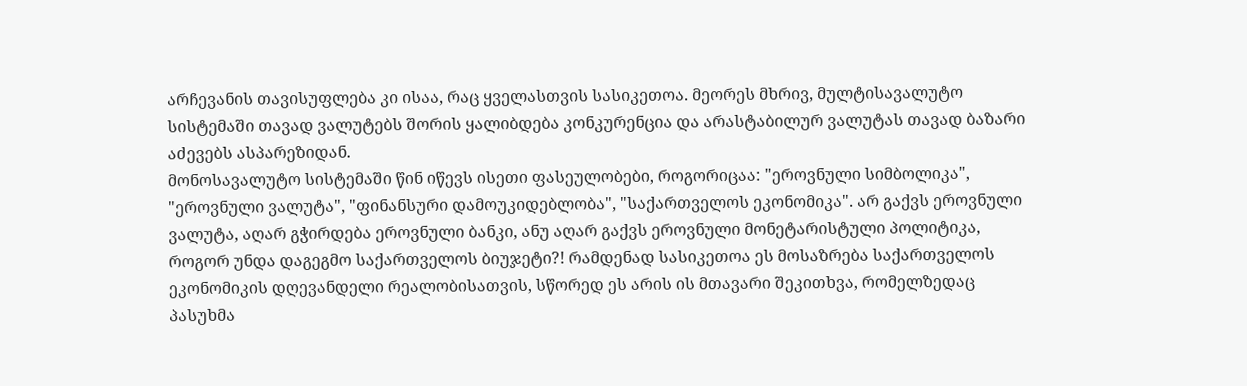არჩევანის თავისუფლება კი ისაა, რაც ყველასთვის სასიკეთოა. მეორეს მხრივ, მულტისავალუტო სისტემაში თავად ვალუტებს შორის ყალიბდება კონკურენცია და არასტაბილურ ვალუტას თავად ბაზარი აძევებს ასპარეზიდან.
მონოსავალუტო სისტემაში წინ იწევს ისეთი ფასეულობები, როგორიცაა: "ეროვნული სიმბოლიკა", "ეროვნული ვალუტა", "ფინანსური დამოუკიდებლობა", "საქართველოს ეკონომიკა". არ გაქვს ეროვნული ვალუტა, აღარ გჭირდება ეროვნული ბანკი, ანუ აღარ გაქვს ეროვნული მონეტარისტული პოლიტიკა, როგორ უნდა დაგეგმო საქართველოს ბიუჯეტი?! რამდენად სასიკეთოა ეს მოსაზრება საქართველოს ეკონომიკის დღევანდელი რეალობისათვის, სწორედ ეს არის ის მთავარი შეკითხვა, რომელზედაც პასუხმა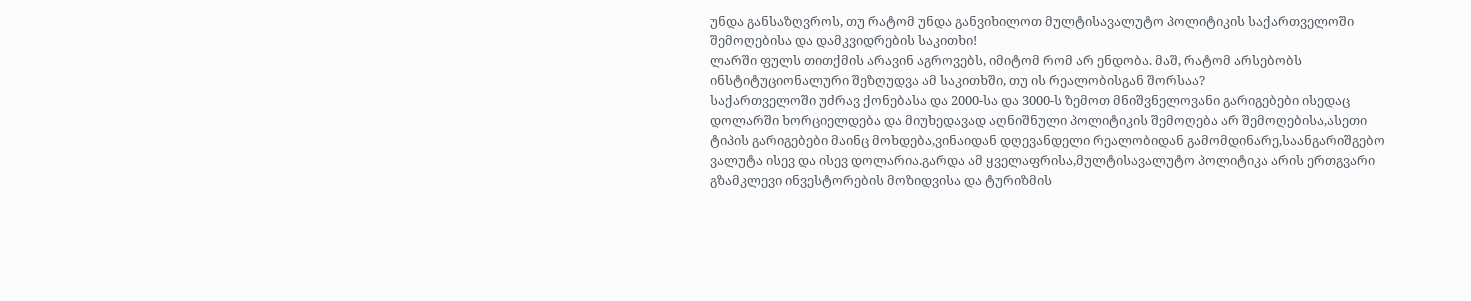უნდა განსაზღვროს, თუ რატომ უნდა განვიხილოთ მულტისავალუტო პოლიტიკის საქართველოში შემოღებისა და დამკვიდრების საკითხი!
ლარში ფულს თითქმის არავინ აგროვებს, იმიტომ რომ არ ენდობა. მაშ, რატომ არსებობს ინსტიტუციონალური შეზღუდვა ამ საკითხში, თუ ის რეალობისგან შორსაა?
საქართველოში უძრავ ქონებასა და 2000-სა და 3000-ს ზემოთ მნიშვნელოვანი გარიგებები ისედაც დოლარში ხორციელდება და მიუხედავად აღნიშნული პოლიტიკის შემოღება არ შემოღებისა,ასეთი ტიპის გარიგებები მაინც მოხდება,ვინაიდან დღევანდელი რეალობიდან გამომდინარე,საანგარიშგებო ვალუტა ისევ და ისევ დოლარია.გარდა ამ ყველაფრისა,მულტისავალუტო პოლიტიკა არის ერთგვარი გზამკლევი ინვესტორების მოზიდვისა და ტურიზმის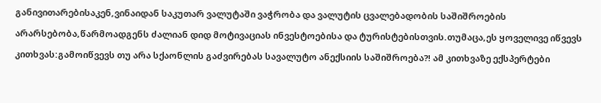განივითარებისაკენ,ვინაიდან საკუთარ ვალუტაში ვაჭრობა და ვალუტის ცვალებადობის საშიშროების არარსებობა,წარმოადგენს ძალიან დიდ მოტივაციას ინვესტოებისა და ტურისტებისთვის.თუმაცა,ეს ყოველივე იწვევს კითხვას:გამოიწვევს თუ არა სქაონლის გაძვირებას სავალუტო ანექსიის საშიშროება?! ამ კითხვაზე ექსპერტები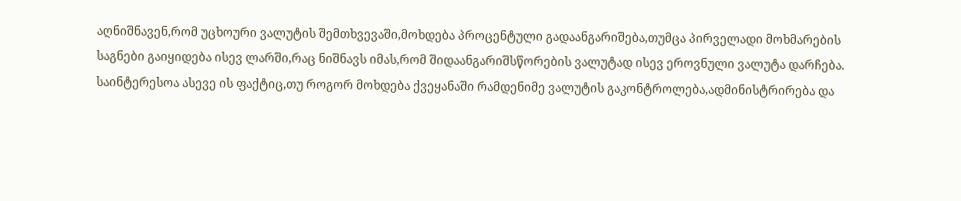აღნიშნავენ,რომ უცხოური ვალუტის შემთხვევაში,მოხდება პროცენტული გადაანგარიშება,თუმცა პირველადი მოხმარების საგნები გაიყიდება ისევ ლარში,რაც ნიშნავს იმას,რომ შიდაანგარიშსწორების ვალუტად ისევ ეროვნული ვალუტა დარჩება. საინტერესოა ასევე ის ფაქტიც,თუ როგორ მოხდება ქვეყანაში რამდენიმე ვალუტის გაკონტროლება,ადმინისტრირება და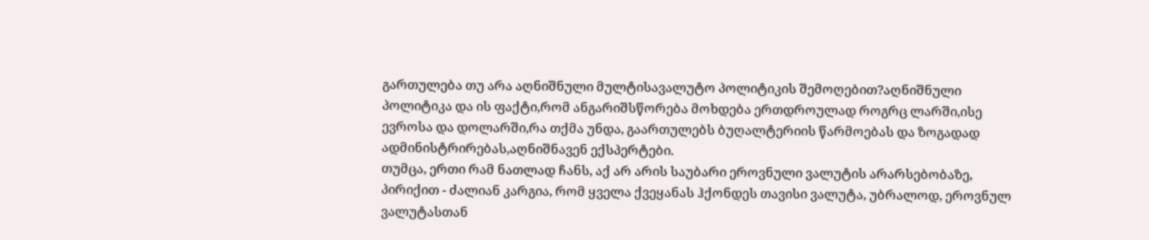გართულება თუ არა აღნიშნული მულტისავალუტო პოლიტიკის შემოღებით?აღნიშნული პოლიტიკა და ის ფაქტი,რომ ანგარიშსწორება მოხდება ერთდროულად როგრც ლარში,ისე ევროსა და დოლარში,რა თქმა უნდა, გაართულებს ბუღალტერიის წარმოებას და ზოგადად ადმინისტრირებას,აღნიშნავენ ექსპერტები.
თუმცა, ერთი რამ ნათლად ჩანს, აქ არ არის საუბარი ეროვნული ვალუტის არარსებობაზე, პირიქით - ძალიან კარგია, რომ ყველა ქვეყანას ჰქონდეს თავისი ვალუტა, უბრალოდ, ეროვნულ ვალუტასთან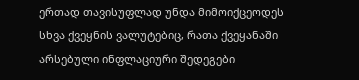ერთად თავისუფლად უნდა მიმოიქცეოდეს სხვა ქვეყნის ვალუტებიც, რათა ქვეყანაში არსებული ინფლაციური შედეგები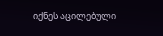იქნეს აცილებული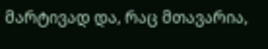მარტივად და, რაც მთავარია,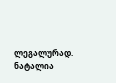ლეგალურად.
ნატალია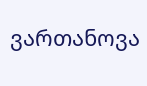ვართანოვა